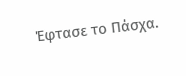Έφτασε το Πάσχα.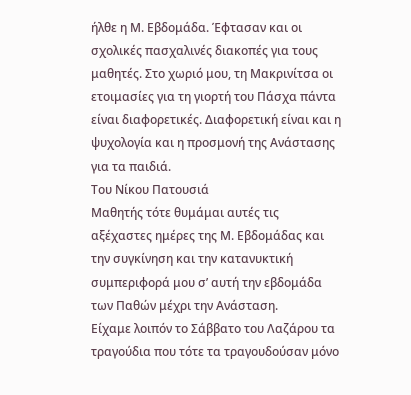ήλθε η Μ. Εβδομάδα. Έφτασαν και οι σχολικές πασχαλινές διακοπές για τους μαθητές. Στο χωριό μου, τη Μακρινίτσα οι ετοιμασίες για τη γιορτή του Πάσχα πάντα είναι διαφορετικές. Διαφορετική είναι και η ψυχολογία και η προσμονή της Ανάστασης για τα παιδιά.
Του Νίκου Πατουσιά
Μαθητής τότε θυμάμαι αυτές τις αξέχαστες ημέρες της Μ. Εβδομάδας και την συγκίνηση και την κατανυκτική συμπεριφορά μου σ’ αυτή την εβδομάδα των Παθών μέχρι την Ανάσταση.
Είχαμε λοιπόν το Σάββατο του Λαζάρου τα τραγούδια που τότε τα τραγουδούσαν μόνο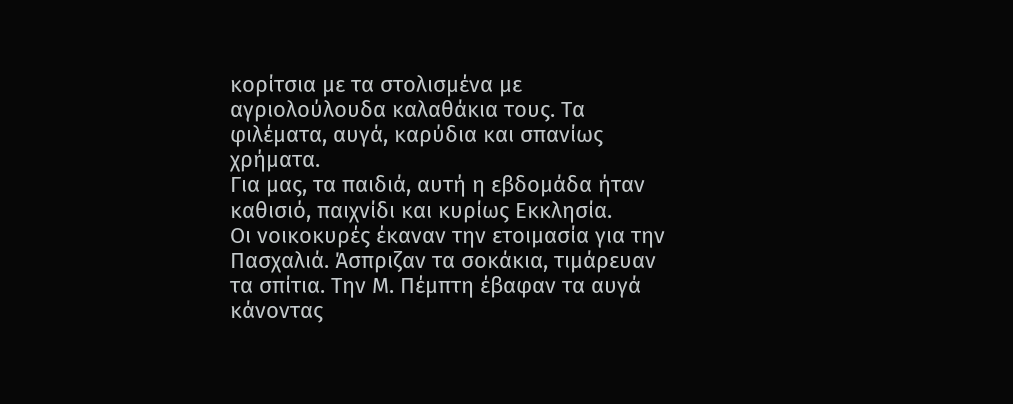κορίτσια με τα στολισμένα με αγριολούλουδα καλαθάκια τους. Τα φιλέματα, αυγά, καρύδια και σπανίως χρήματα.
Για μας, τα παιδιά, αυτή η εβδομάδα ήταν καθισιό, παιχνίδι και κυρίως Εκκλησία.
Οι νοικοκυρές έκαναν την ετοιμασία για την Πασχαλιά. Άσπριζαν τα σοκάκια, τιμάρευαν τα σπίτια. Την Μ. Πέμπτη έβαφαν τα αυγά κάνοντας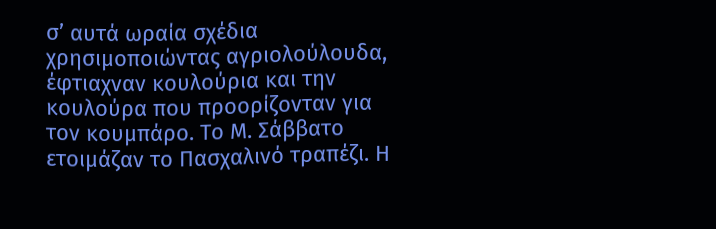σ’ αυτά ωραία σχέδια χρησιμοποιώντας αγριολούλουδα, έφτιαχναν κουλούρια και την κουλούρα που προορίζονταν για τον κουμπάρο. Το Μ. Σάββατο ετοιμάζαν το Πασχαλινό τραπέζι. Η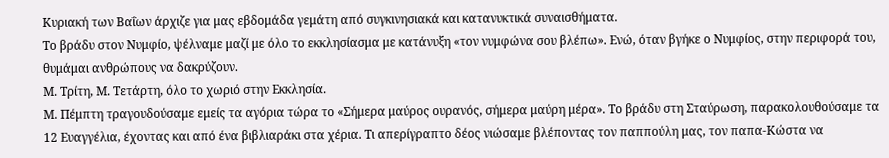Κυριακή των Βαΐων άρχιζε για μας εβδομάδα γεμάτη από συγκινησιακά και κατανυκτικά συναισθήματα.
Το βράδυ στον Νυμφίο, ψέλναμε μαζί με όλο το εκκλησίασμα με κατάνυξη «τον νυμφώνα σου βλέπω». Ενώ, όταν βγήκε ο Νυμφίος, στην περιφορά του, θυμάμαι ανθρώπους να δακρύζουν.
Μ. Τρίτη, Μ. Τετάρτη, όλο το χωριό στην Εκκλησία.
Μ. Πέμπτη τραγουδούσαμε εμείς τα αγόρια τώρα το «Σήμερα μαύρος ουρανός, σήμερα μαύρη μέρα». Το βράδυ στη Σταύρωση, παρακολουθούσαμε τα 12 Ευαγγέλια, έχοντας και από ένα βιβλιαράκι στα χέρια. Τι απερίγραπτο δέος νιώσαμε βλέποντας τον παππούλη μας, τον παπα-Κώστα να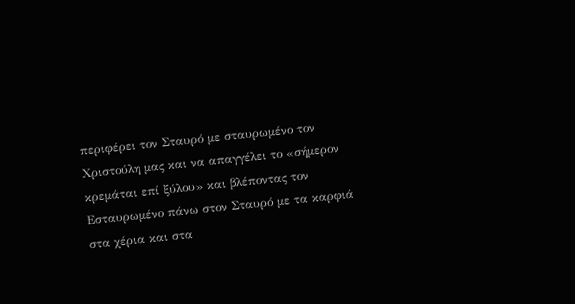περιφέρει τον Σταυρό με σταυρωμένο τον Χριστούλη μας και να απαγγέλει το «σήμερον κρεμάται επί ξύλου» και βλέποντας τον Εσταυρωμένο πάνω στον Σταυρό με τα καρφιά στα χέρια και στα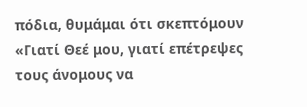πόδια, θυμάμαι ότι σκεπτόμουν «Γιατί Θεέ μου, γιατί επέτρεψες τους άνομους να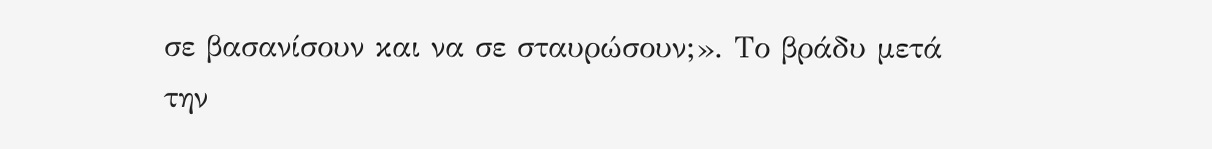σε βασανίσουν και να σε σταυρώσουν;». Το βράδυ μετά την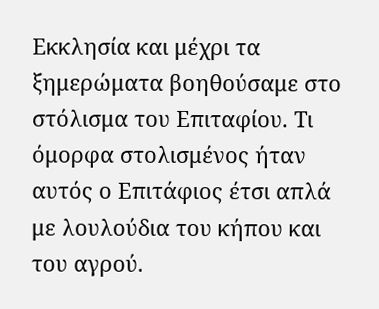Εκκλησία και μέχρι τα ξημερώματα βοηθούσαμε στο στόλισμα του Επιταφίου. Τι όμορφα στολισμένος ήταν αυτός ο Επιτάφιος έτσι απλά με λουλούδια του κήπου και του αγρού.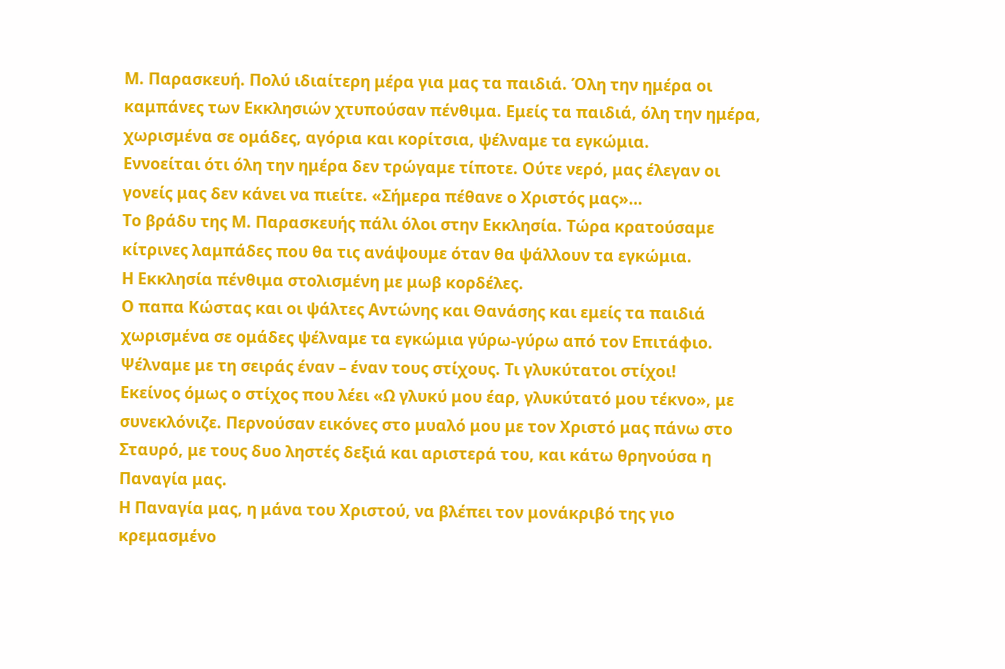Μ. Παρασκευή. Πολύ ιδιαίτερη μέρα για μας τα παιδιά. Όλη την ημέρα οι καμπάνες των Εκκλησιών χτυπούσαν πένθιμα. Εμείς τα παιδιά, όλη την ημέρα, χωρισμένα σε ομάδες, αγόρια και κορίτσια, ψέλναμε τα εγκώμια.
Εννοείται ότι όλη την ημέρα δεν τρώγαμε τίποτε. Ούτε νερό, μας έλεγαν οι γονείς μας δεν κάνει να πιείτε. «Σήμερα πέθανε ο Χριστός μας»…
Το βράδυ της Μ. Παρασκευής πάλι όλοι στην Εκκλησία. Τώρα κρατούσαμε κίτρινες λαμπάδες που θα τις ανάψουμε όταν θα ψάλλουν τα εγκώμια.
Η Εκκλησία πένθιμα στολισμένη με μωβ κορδέλες.
Ο παπα Κώστας και οι ψάλτες Αντώνης και Θανάσης και εμείς τα παιδιά χωρισμένα σε ομάδες ψέλναμε τα εγκώμια γύρω-γύρω από τον Επιτάφιο. Ψέλναμε με τη σειράς έναν – έναν τους στίχους. Τι γλυκύτατοι στίχοι!
Εκείνος όμως ο στίχος που λέει «Ω γλυκύ μου έαρ, γλυκύτατό μου τέκνο», με συνεκλόνιζε. Περνούσαν εικόνες στο μυαλό μου με τον Χριστό μας πάνω στο Σταυρό, με τους δυο ληστές δεξιά και αριστερά του, και κάτω θρηνούσα η Παναγία μας.
Η Παναγία μας, η μάνα του Χριστού, να βλέπει τον μονάκριβό της γιο κρεμασμένο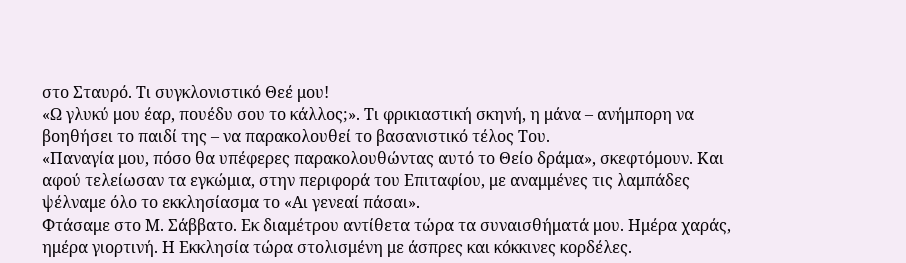στο Σταυρό. Τι συγκλονιστικό Θεέ μου!
«Ω γλυκύ μου έαρ, πουέδυ σου το κάλλος;». Τι φρικιαστική σκηνή, η μάνα – ανήμπορη να βοηθήσει το παιδί της – να παρακολουθεί το βασανιστικό τέλος Του.
«Παναγία μου, πόσο θα υπέφερες παρακολουθώντας αυτό το Θείο δράμα», σκεφτόμουν. Και αφού τελείωσαν τα εγκώμια, στην περιφορά του Επιταφίου, με αναμμένες τις λαμπάδες ψέλναμε όλο το εκκλησίασμα το «Αι γενεαί πάσαι».
Φτάσαμε στο Μ. Σάββατο. Εκ διαμέτρου αντίθετα τώρα τα συναισθήματά μου. Ημέρα χαράς, ημέρα γιορτινή. Η Εκκλησία τώρα στολισμένη με άσπρες και κόκκινες κορδέλες.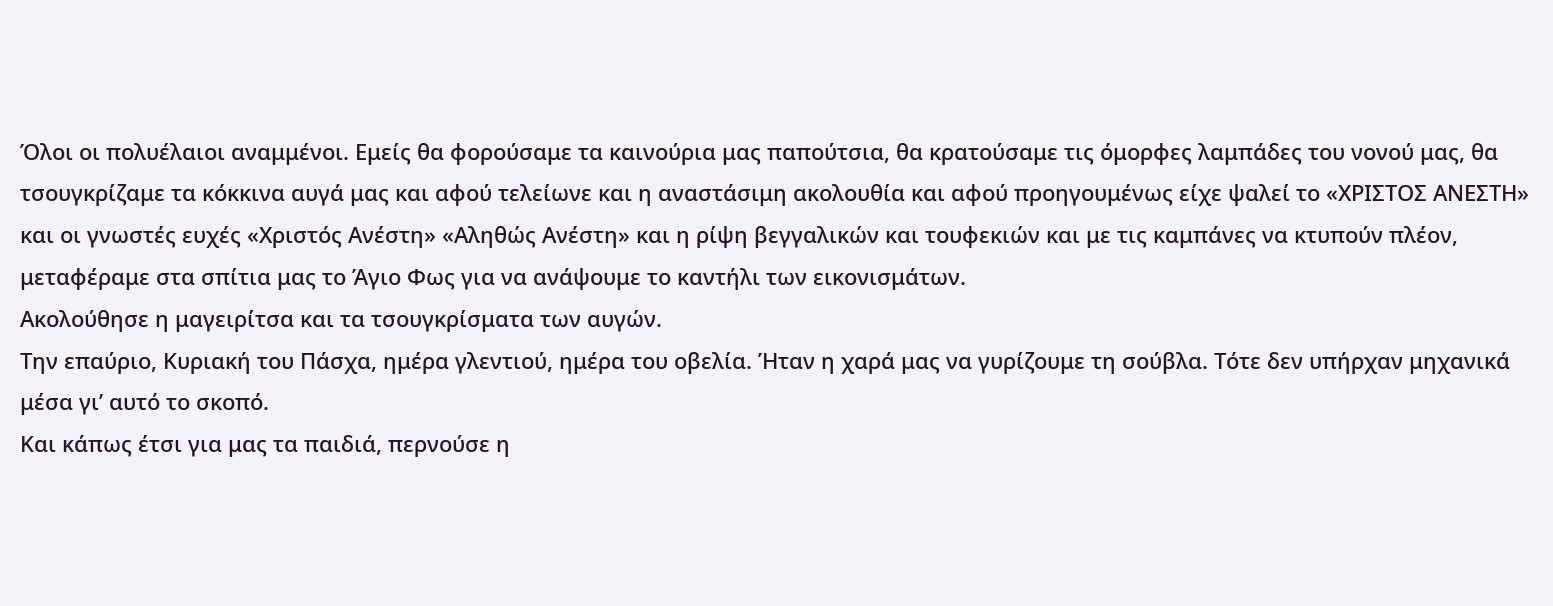Όλοι οι πολυέλαιοι αναμμένοι. Εμείς θα φορούσαμε τα καινούρια μας παπούτσια, θα κρατούσαμε τις όμορφες λαμπάδες του νονού μας, θα τσουγκρίζαμε τα κόκκινα αυγά μας και αφού τελείωνε και η αναστάσιμη ακολουθία και αφού προηγουμένως είχε ψαλεί το «ΧΡΙΣΤΟΣ ΑΝΕΣΤΗ» και οι γνωστές ευχές «Χριστός Ανέστη» «Αληθώς Ανέστη» και η ρίψη βεγγαλικών και τουφεκιών και με τις καμπάνες να κτυπούν πλέον, μεταφέραμε στα σπίτια μας το Άγιο Φως για να ανάψουμε το καντήλι των εικονισμάτων.
Ακολούθησε η μαγειρίτσα και τα τσουγκρίσματα των αυγών.
Την επαύριο, Κυριακή του Πάσχα, ημέρα γλεντιού, ημέρα του οβελία. Ήταν η χαρά μας να γυρίζουμε τη σούβλα. Τότε δεν υπήρχαν μηχανικά μέσα γι’ αυτό το σκοπό.
Και κάπως έτσι για μας τα παιδιά, περνούσε η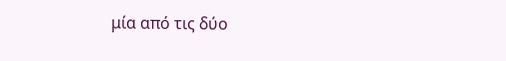μία από τις δύο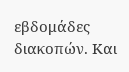εβδομάδες διακοπών. Και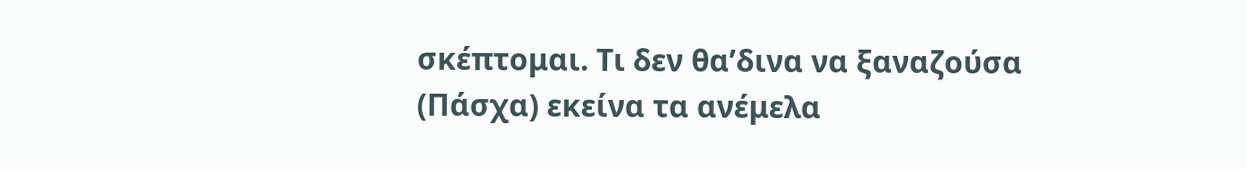σκέπτομαι. Τι δεν θα’δινα να ξαναζούσα (Πάσχα) εκείνα τα ανέμελα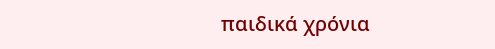παιδικά χρόνια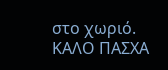στο χωριό.
ΚΑΛΟ ΠΑΣΧΑ